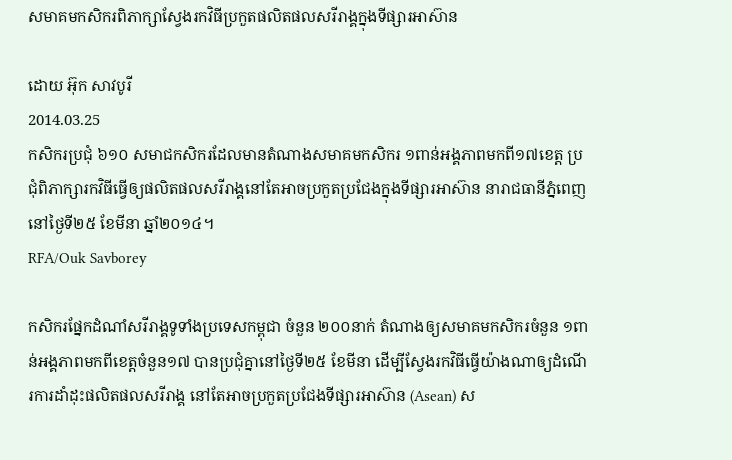សមាគមកសិករពិភាក្សាស្វែងរកវិធីប្រកួតផលិតផលសរីរាង្គក្នុងទីផ្សារអាស៊ាន

ដោយ អ៊ុក សាវបូរី
2014.03.25
កសិករប្រជុំ ៦១០ សមាជកសិករដែលមានតំណាងសមាគមកសិករ ១ពាន់អង្គភាពមកពី១៧ខេត្ត ប្រជុំពិភាក្សារកវិធីធ្វើឲ្យផលិតផលសរីរាង្គនៅតែអាចប្រកួតប្រជែងក្នុងទីផ្សារអាស៊ាន នារាជធានីភ្នំពេញ នៅថ្ងៃទី២៥ ខែមីនា ឆ្នាំ២០១៤។
RFA/Ouk Savborey

កសិករផ្នែកដំណាំសរីរាង្គទូទាំងប្រទេសកម្ពុជា ចំនួន ២០០នាក់ តំណាងឲ្យសមាគមកសិករចំនួន ១ពាន់អង្គភាពមកពីខេត្តចំនួន១៧ បានប្រជុំគ្នានៅថ្ងៃទី២៥ ខែមីនា ដើម្បីស្វែងរកវិធីធ្វើយ៉ាងណាឲ្យដំណើរការដាំដុះផលិតផលសរីរាង្គ នៅតែអាចប្រកួតប្រជែងទីផ្សារអាស៊ាន (Asean) ស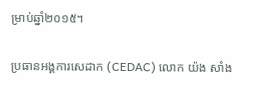ម្រាប់ឆ្នាំ២០១៥។

ប្រធានអង្គការសេដាក (CEDAC) លោក យ៉ង សាំង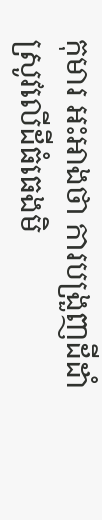កុមារ អះអាងថា ការបង្រួញដីដាំស្រូវលើដីធំធេងមិ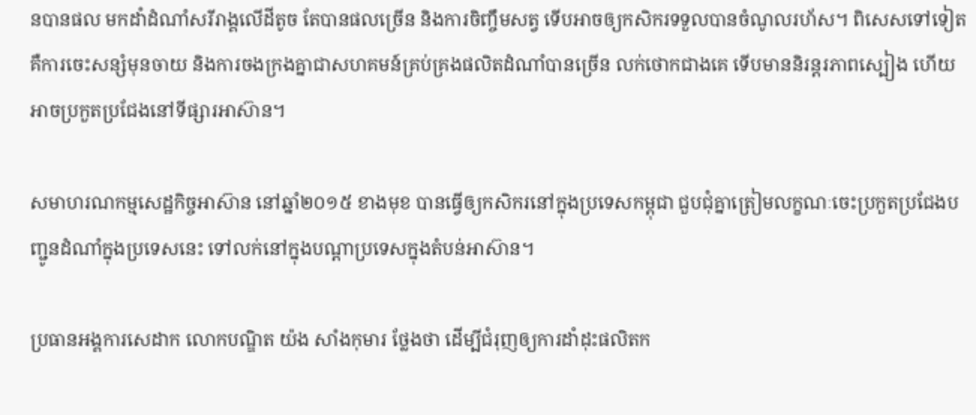នបានផល មកដាំដំណាំសរីរាង្គលើដីតូច តែបានផលច្រើន និងការចិញ្ចឹមសត្វ ទើបអាចឲ្យកសិករទទួលបានចំណូលរហ័ស។ ពិសេសទៅទៀត គឺការចេះសន្សំមុនចាយ និងការចងក្រងគ្នាជាសហគមន៍គ្រប់គ្រងផលិតដំណាំបានច្រើន លក់ថោកជាងគេ ទើបមាននិរន្តរភាពស្បៀង ហើយអាចប្រកួតប្រជែងនៅទីផ្សារអាស៊ាន។

សមាហរណកម្មសេដ្ឋកិច្ចអាស៊ាន នៅឆ្នាំ២០១៥ ខាងមុខ បានធ្វើឲ្យកសិករនៅក្នុងប្រទេសកម្ពុជា ជួបជុំគ្នាត្រៀមលក្ខណៈចេះប្រកួតប្រជែងបញ្ជូនដំណាំក្នុងប្រទេសនេះ ទៅលក់នៅក្នុងបណ្ដាប្រទេសក្នុងតំបន់អាស៊ាន។

ប្រធានអង្គការសេដាក លោកបណ្ឌិត យ៉ង សាំងកុមារ ថ្លែងថា ដើម្បីជំរុញឲ្យការដាំដុះផលិតក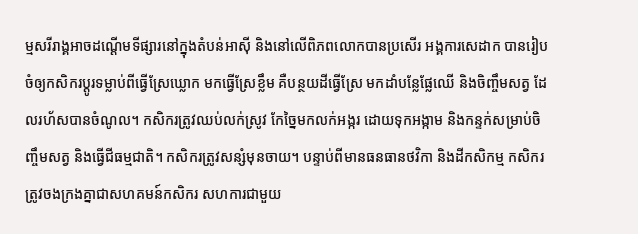ម្មសរីរាង្គអាចដណ្ដើមទីផ្សារនៅក្នុងតំបន់អាស៊ី និងនៅលើពិភពលោកបានប្រសើរ អង្គការសេដាក បានរៀបចំឲ្យកសិករប្ដូរទម្លាប់ពីធ្វើស្រែឃ្លោក មកធ្វើស្រែខ្លឹម គឺបន្ថយដីធ្វើស្រែ មកដាំបន្លែផ្លែឈើ និងចិញ្ចឹមសត្វ ដែលរហ័សបានចំណូល។ កសិករត្រូវឈប់លក់ស្រូវ កែច្នៃមកលក់អង្ករ ដោយទុកអង្កាម និងកន្ទក់សម្រាប់ចិញ្ចឹមសត្វ និងធ្វើជីធម្មជាតិ។ កសិករត្រូវសន្សំមុនចាយ។ បន្ទាប់ពីមានធនធានថវិកា និងដីកសិកម្ម កសិករត្រូវចងក្រងគ្នាជាសហគមន៍កសិករ សហការជាមួយ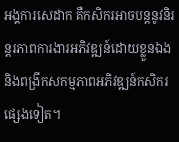អង្គការសេដាក គឺកសិករអាចបន្តនូវនិរន្តរភាពការងារអភិវឌ្ឍន៍ដោយខ្លួនឯង និងពង្រីកសកម្មភាពអភិវឌ្ឍន៍កសិករផ្សេងទៀត។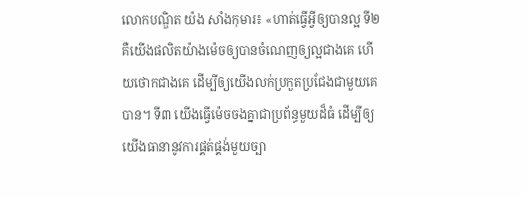លោកបណ្ឌិត យ៉ង សាំងកុមារ៖ «ហាត់ធ្វើអ្វីឲ្យបានល្អ ទី២ គឺយើងផលិតយ៉ាងម៉េចឲ្យបានចំណេញឲ្យល្អជាងគេ ហើយថោកជាងគេ ដើម្បីឲ្យយើងលក់ប្រកួតប្រជែងជាមួយគេបាន។ ទី៣ យើងធ្វើម៉េចចងគ្នាជាប្រព័ន្ធមួយដ៏ធំ ដើម្បីឲ្យយើងធានានូវការផ្គត់ផ្គង់មួយច្បា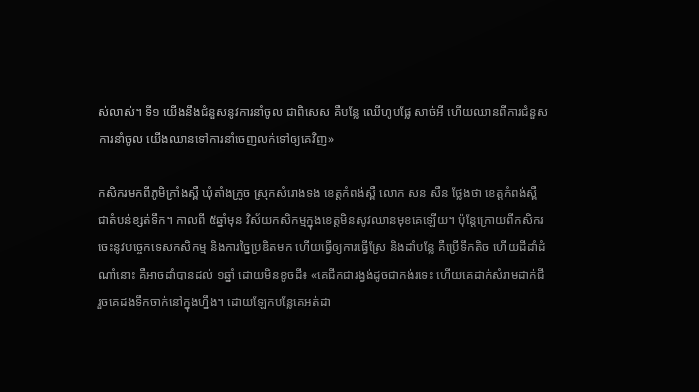ស់លាស់។ ទី១ យើងនឹងជំនួសនូវការនាំចូល ជាពិសេស គឺបន្លែ ឈើហូបផ្លែ សាច់អី ហើយឈានពីការជំនួសការនាំចូល យើងឈានទៅការនាំចេញលក់ទៅឲ្យគេវិញ»

កសិករមកពីភូមិក្រាំងស្ពឺ ឃុំតាំងក្រូច ស្រុកសំរោងទង ខេត្តកំពង់ស្ពឺ លោក សន សឺន ថ្លែងថា ខេត្តកំពង់ស្ពឺ ជាតំបន់ខ្សត់ទឹក។ កាលពី ៥ឆ្នាំមុន វិស័យកសិកម្មក្នុងខេត្តមិនសូវឈានមុខគេឡើយ។ ប៉ុន្តែក្រោយពីកសិករចេះនូវបច្ចេកទេសកសិកម្ម និងការច្នៃប្រឌិតមក ហើយធ្វើឲ្យការធ្វើស្រែ និងដាំបន្លែ គឺប្រើទឹកតិច ហើយដីដាំដំណាំនោះ គឺអាចដាំបានដល់ ១ឆ្នាំ ដោយមិនខូចដី៖ «គេជីកជារង្វង់ដូចជាកង់រទេះ ហើយគេដាក់សំរាមដាក់ជី រួចគេដងទឹកចាក់នៅក្នុងហ្នឹង។ ដោយឡែកបន្លែគេអត់ដា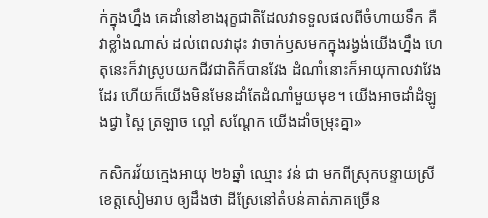ក់ក្នុងហ្នឹង គេដាំនៅខាងរុក្ខជាតិដែលវាទទួលផលពីចំហាយទឹក គឺវាខ្លាំងណាស់ ដល់ពេលវាដុះ វាចាក់ឫសមកក្នុងរង្វង់យើងហ្នឹង ហេតុនេះក៏វាស្រូបយកជីវជាតិក៏បានវែង ដំណាំនោះក៏អាយុកាលវាវែងដែរ ហើយក៏យើងមិនមែនដាំតែដំណាំមួយមុខ។ យើងអាចដាំដំឡូងជ្វា ស្ពៃ ត្រឡាច ល្ពៅ សណ្ដែក យើងដាំចម្រុះគ្នា»

កសិករវ័យក្មេងអាយុ ២៦ឆ្នាំ ឈ្មោះ វន់ ជា មកពីស្រុកបន្ទាយស្រី ខេត្តសៀមរាប ឲ្យដឹងថា ដីស្រែនៅតំបន់គាត់ភាគច្រើន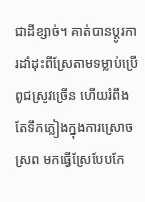ជាដីខ្សាច់។ គាត់បានប្ដូរការដាំដុះពីស្រែតាមទម្លាប់ប្រើពូជស្រូវច្រើន ហើយរំពឹងតែទឹកភ្លៀងក្នុងការស្រោចស្រព មកធ្វើស្រែបែបកែ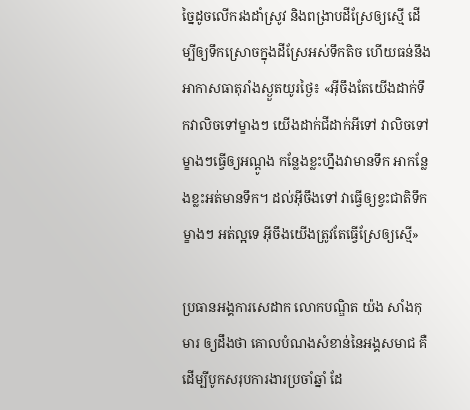ច្នៃដូចលើករងដាំស្រូវ និងពង្រាបដីស្រែឲ្យស្មើ ដើម្បីឲ្យទឹកស្រោចក្នុងដីស្រែអស់ទឹកតិច ហើយធន់នឹងអាកាសធាតុរាំងស្ងួតយូរថ្ងៃ៖ «អ៊ីចឹងតែយើងដាក់ទឹកវាលិចទៅម្ខាងៗ យើងដាក់ជីដាក់អីទៅ វាលិចទៅម្ខាងៗធ្វើឲ្យអណ្ដូង កន្លែងខ្លះហ្នឹងវាមានទឹក អាកន្លែងខ្លះអត់មានទឹក។ ដល់អ៊ីចឹងទៅ វាធ្វើឲ្យខ្វះជាតិទឹកម្ខាងៗ អត់ល្អទេ អ៊ីចឹងយើងត្រូវតែធ្វើស្រែឲ្យស្មើ»

ប្រធានអង្គការសេដាក លោកបណ្ឌិត យ៉ង សាំងកុមារ ឲ្យដឹងថា គោលបំណងសំខាន់នៃអង្គសមាជ គឺដើម្បីបូកសរុបការងារប្រចាំឆ្នាំ ដែ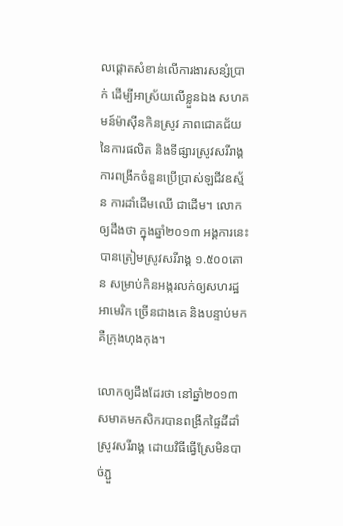លផ្ដោតសំខាន់លើការងារសន្សំប្រាក់ ដើម្បីអាស្រ័យលើខ្លួនឯង សហគមន៍ម៉ាស៊ីនកិនស្រូវ ភាពជោគជ័យនៃការផលិត និងទីផ្សារស្រូវសរីរាង្គ ការពង្រីកចំនួនប្រើប្រាស់ឡជីវឧស្ម័ន ការដាំដើមឈើ ជាដើម។ លោកឲ្យដឹងថា ក្នុងឆ្នាំ២០១៣ អង្គការនេះបានត្រៀមស្រូវសរីរាង្គ ១.៥០០តោន សម្រាប់កិនអង្ករលក់ឲ្យសហរដ្ឋអាមេរិក ច្រើនជាងគេ និងបន្ទាប់មក គឺក្រុងហុងកុង។

លោកឲ្យដឹងដែរថា នៅឆ្នាំ២០១៣ សមាគមកសិករបានពង្រីកផ្ទៃដីដាំស្រូវសរីរាង្គ ដោយវិធីធ្វើស្រែមិនបាច់ភ្ជួ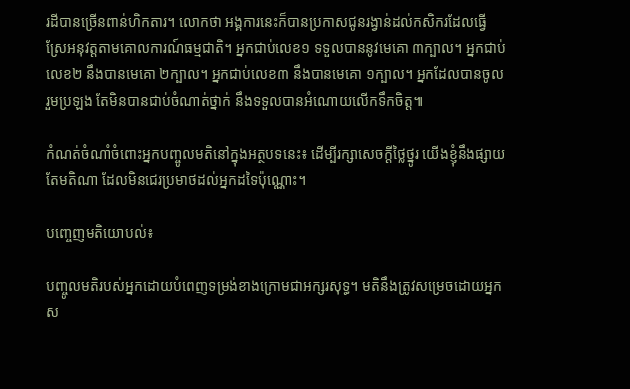រដីបានច្រើនពាន់ហិកតារ។ លោកថា អង្គការនេះក៏បានប្រកាសជូនរង្វាន់ដល់កសិករដែលធ្វើស្រែអនុវត្តតាមគោលការណ៍ធម្មជាតិ។ អ្នកជាប់លេខ១ ទទួលបាននូវមេគោ ៣ក្បាល។ អ្នកជាប់លេខ២ នឹងបានមេគោ ២ក្បាល។ អ្នកជាប់លេខ៣ នឹងបានមេគោ ១ក្បាល។ អ្នកដែលបានចូលរួមប្រឡង តែមិនបានជាប់ចំណាត់ថ្នាក់ នឹងទទួលបានអំណោយលើកទឹកចិត្ត៕

កំណត់ចំណាំចំពោះអ្នកបញ្ចូលមតិនៅក្នុងអត្ថបទនេះ៖ ដើម្បីរក្សាសេចក្ដីថ្លៃថ្នូរ យើងខ្ញុំនឹងផ្សាយតែមតិណា ដែលមិនជេរប្រមាថដល់អ្នកដទៃប៉ុណ្ណោះ។

បញ្ចេញមតិយោបល់៖

បញ្ចូលមតិរបស់អ្នកដោយបំពេញទម្រង់ខាងក្រោមជាអក្សរសុទ្ធ។ មតិនឹងត្រូវសម្រេចដោយអ្នកស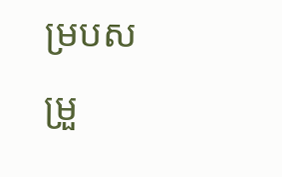ម្របសម្រួ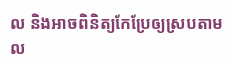ល និងអាចពិនិត្យកែប្រែឲ្យស្របតាម ល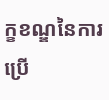ក្ខខណ្ឌនៃការប្រើ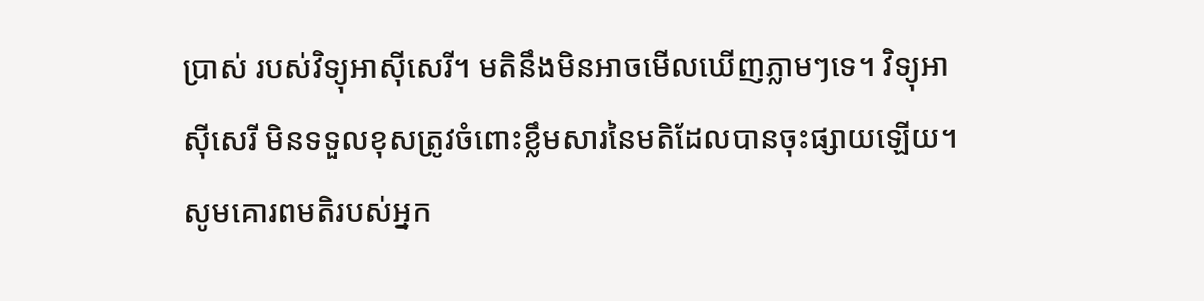ប្រាស់ របស់វិទ្យុអាស៊ីសេរី។ មតិនឹងមិនអាចមើលឃើញភ្លាមៗទេ។ វិទ្យុអាស៊ីសេរី មិនទទួលខុសត្រូវចំពោះខ្លឹមសារនៃមតិដែលបានចុះផ្សាយឡើយ។ សូមគោរពមតិរបស់អ្នក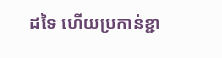ដទៃ ហើយប្រកាន់ខ្ជា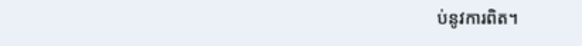ប់នូវការពិត។